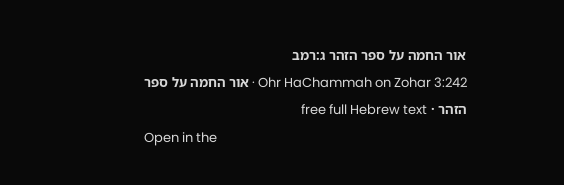אור החמה על ספר הזהר ג:רמב
Ohr HaChammah on Zohar 3:242 · אור החמה על ספר הזהר · free full Hebrew text
Open in the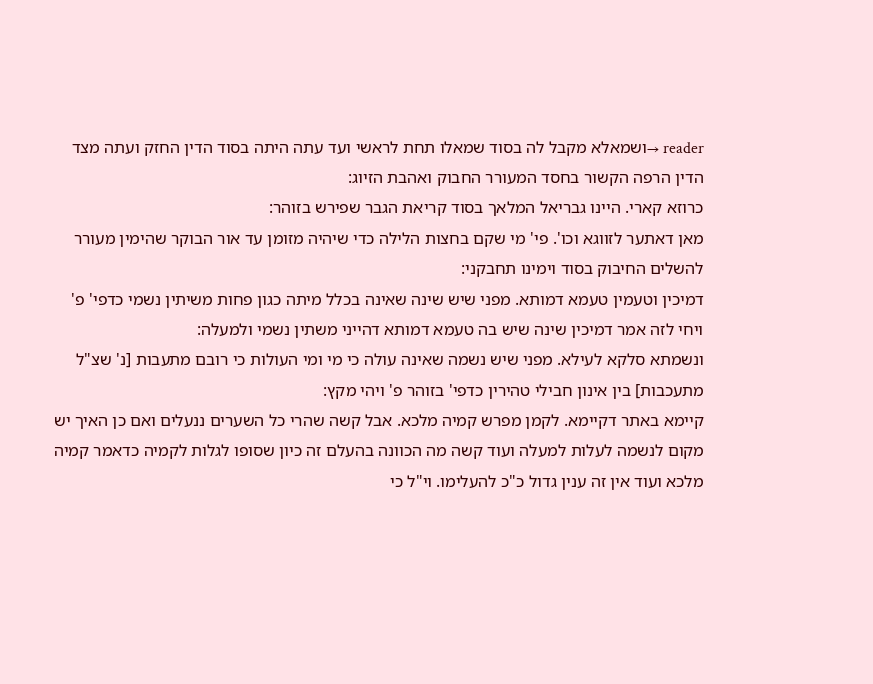reader →ושמאלא מקבל לה בסוד שמאלו תחת לראשי ועד עתה היתה בסוד הדין החזק ועתה מצד הדין הרפה הקשור בחסד המעורר החבוק ואהבת הזיוג:
כרוזא קארי. היינו גבריאל המלאך בסוד קריאת הגבר שפירש בזוהר:
מאן דאתער לזווגא וכו'. פי' מי שקם בחצות הלילה כדי שיהיה מזומן עד אור הבוקר שהימין מעורר להשלים החיבוק בסוד וימינו תחבקני:
דמיכין וטעמין טעמא דמותא. מפני שיש שינה שאינה בכלל מיתה כגון פחות משיתין נשמי כדפי' פ' ויחי לזה אמר דמיכין שינה שיש בה טעמא דמותא דהייני משתין נשמי ולמעלה:
ונשמתא סלקא לעילא. מפני שיש נשמה שאינה עולה כי מי ומי העולות כי רובם מתעבות [נ' שצ"ל מתעכבות] בין אינון חבילי טהירין כדפי' בזוהר פ' ויהי מקץ:
קיימא באתר דקיימא. לקמן מפרש קמיה מלכא. אבל קשה שהרי כל השערים ננעלים ואם כן האיך יש מקום לנשמה לעלות למעלה ועוד קשה מה הכוונה בהעלם זה כיון שסופו לגלות לקמיה כדאמר קמיה מלכא ועוד אין זה ענין גדול כ"כ להעלימו. וי"ל כי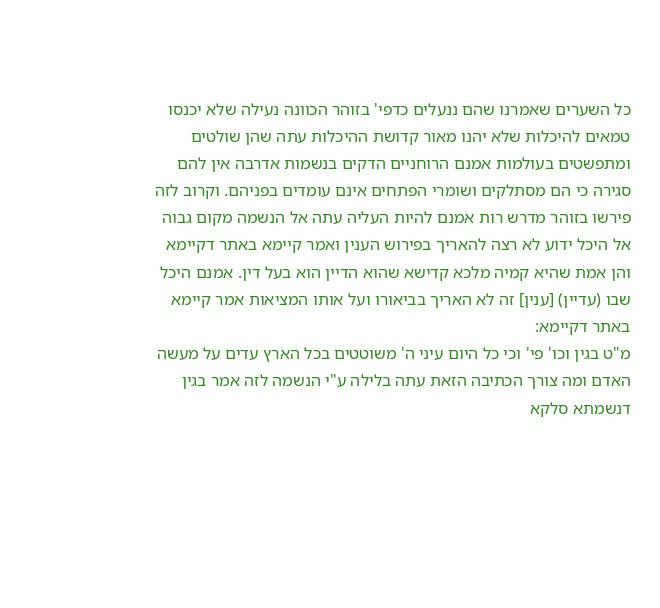כל השערים שאמרנו שהם ננעלים כדפי' בזוהר הכוונה נעילה שלא יכנסו טמאים להיכלות שלא יהנו מאור קדושת ההיכלות עתה שהן שולטים ומתפשטים בעולמות אמנם הרוחניים הדקים בנשמות אדרבה אין להם סגירה כי הם מסתלקים ושומרי הפתחים אינם עומדים בפניהם. וקרוב לזה פירשו בזוהר מדרש רות אמנם להיות העליה עתה אל הנשמה מקום גבוה אל היכל ידוע לא רצה להאריך בפירוש הענין ואמר קיימא באתר דקיימא והן אמת שהיא קמיה מלכא קדישא שהוא הדיין הוא בעל דין. אמנם היכל שבו (עדיין) [ענין] זה לא האריך בביאורו ועל אותו המציאות אמר קיימא באתר דקיימא:
מ"ט בגין וכו' פי' וכי כל היום עיני ה' משוטטים בכל הארץ עדים על מעשה האדם ומה צורך הכתיבה הזאת עתה בלילה ע"י הנשמה לזה אמר בגין דנשמתא סלקא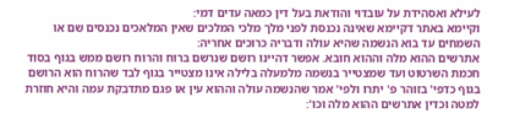לעילא ואסהידת על עובדוי והודאת בעל דין כמאה עדים דמי:
וקיימא באתר דקיימא שאינה נכנסת לפני מלך מלכי המלכים שאין המלאכים נכנסים שם או השמחים עד בוא הנשמה שהיא עולה ודבריה כרוכים אחריה:
אתרשים ההוא מלה וההוא חובא. אפשר דהיינו רושם שנרשם ברוח והרוח רושם ממש בגוף בסוד חכמת השרטוט ועד שמצטייר בנשמה מלמעלה בלילה אינו מצטייר בגוף לבד שהרוח הוא הרושם בגוף כדפי' בזוהר פ' יתרו ולפי' אמר שהנשמה עולה וההוא עין או פגם מתדבקת עמה והיא חוזרת למטה וכדין אתרשים ההוא מלה וכו':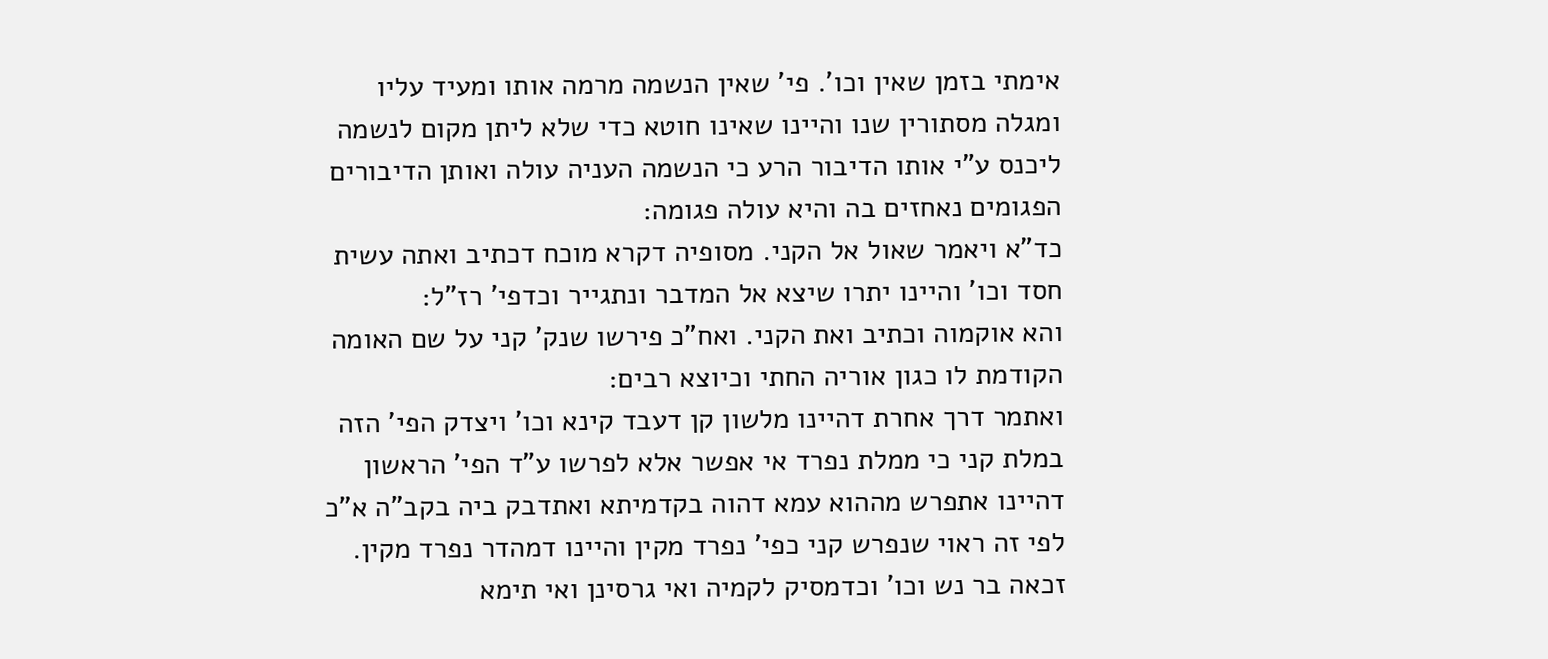אימתי בזמן שאין וכו'. פי' שאין הנשמה מרמה אותו ומעיד עליו ומגלה מסתורין שנו והיינו שאינו חוטא כדי שלא ליתן מקום לנשמה ליכנס ע"י אותו הדיבור הרע כי הנשמה העניה עולה ואותן הדיבורים הפגומים נאחזים בה והיא עולה פגומה:
כד"א ויאמר שאול אל הקני. מסופיה דקרא מוכח דכתיב ואתה עשית חסד וכו' והיינו יתרו שיצא אל המדבר ונתגייר וכדפי' רז"ל:
והא אוקמוה וכתיב ואת הקני. ואח"כ פירשו שנק' קני על שם האומה הקודמת לו כגון אוריה החתי וכיוצא רבים:
ואתמר דרך אחרת דהיינו מלשון קן דעבד קינא וכו' ויצדק הפי' הזה במלת קני כי ממלת נפרד אי אפשר אלא לפרשו ע"ד הפי' הראשון דהיינו אתפרש מההוא עמא דהוה בקדמיתא ואתדבק ביה בקב"ה א"כ לפי זה ראוי שנפרש קני כפי' נפרד מקין והיינו דמהדר נפרד מקין. זכאה בר נש וכו' וכדמסיק לקמיה ואי גרסינן ואי תימא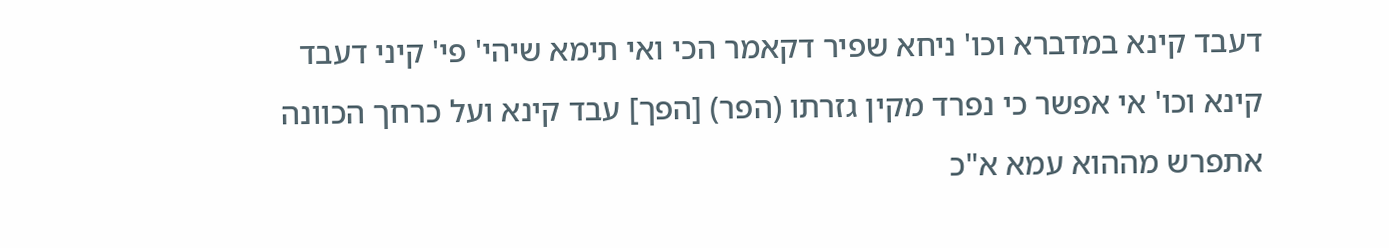דעבד קינא במדברא וכו' ניחא שפיר דקאמר הכי ואי תימא שיהי' פי' קיני דעבד קינא וכו' אי אפשר כי נפרד מקין גזרתו (הפר) [הפך] עבד קינא ועל כרחך הכוונה אתפרש מההוא עמא א"כ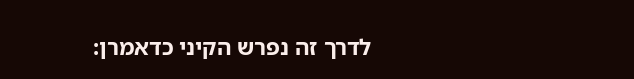לדרך זה נפרש הקיני כדאמרן: